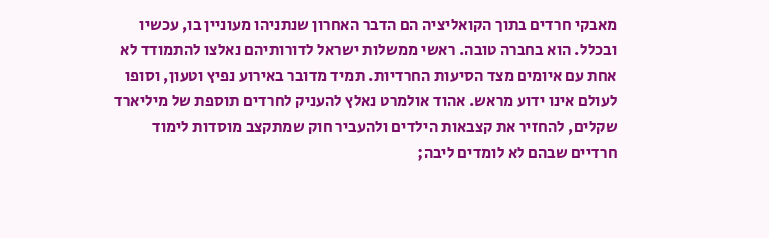מאבקי חרדים בתוך הקואליציה הם הדבר האחרון שנתניהו מעוניין בו, עכשיו ובכלל. הוא בחברה טובה. ראשי ממשלות ישראל לדורותיהם נאלצו להתמודד לא אחת עם איומים מצד הסיעות החרדיות. תמיד מדובר באירוע נפיץ וטעון, וסופו לעולם אינו ידוע מראש. אהוד אולמרט נאלץ להעניק לחרדים תוספת של מיליארד שקלים, להחזיר את קצבאות הילדים ולהעביר חוק שמתקצב מוסדות לימוד חרדיים שבהם לא לומדים ליבה;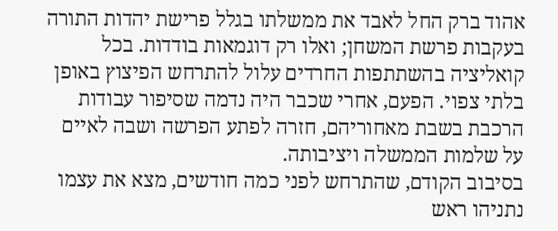אהוד ברק החל לאבד את ממשלתו בגלל פרישת יהדות התורה בעקבות פרשת המשחן; ואלו רק דוגמאות בודדות. בכל קואליציה בהשתתפות החרדים עלול להתרחש הפיצוץ באופן בלתי צפוי. הפעם, אחרי שכבר היה נדמה שסיפור עבודות הרכבת בשבת מאחוריהם, חזרה לפתע הפרשה ושבה לאיים על שלמות הממשלה ויציבותה.
בסיבוב הקודם, שהתרחש לפני כמה חודשים, מצא את עצמו נתניהו ראש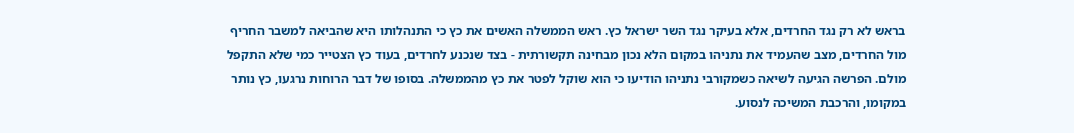בראש לא רק נגד החרדים, אלא בעיקר נגד השר ישראל כץ. ראש הממשלה האשים את כץ כי התנהלותו היא שהביאה למשבר החריף מול החרדים, מצב שהעמיד את נתניהו במקום הלא נכון מבחינה תקשורתית - בצד שנכנע לחרדים, בעוד כץ הצטייר כמי שלא התקפל מולם. הפרשה הגיעה לשיאה כשמקורבי נתניהו הודיעו כי הוא שוקל לפטר את כץ מהממשלה. בסופו של דבר הרוחות נרגעו, כץ נותר במקומו, והרכבת המשיכה לנסוע.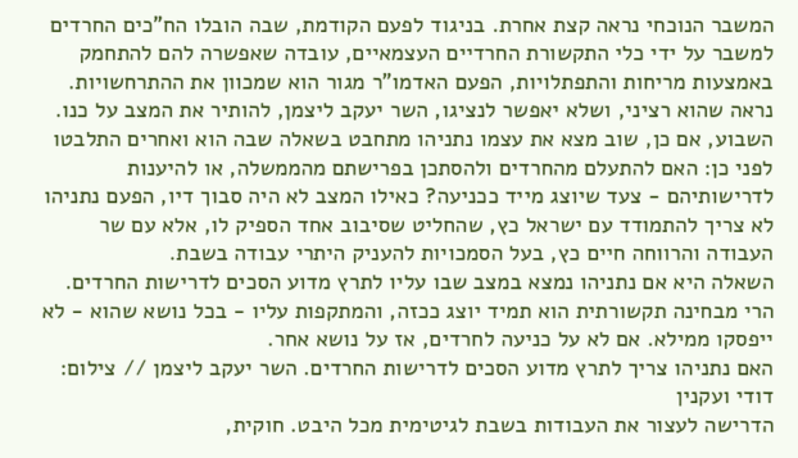המשבר הנוכחי נראה קצת אחרת. בניגוד לפעם הקודמת, שבה הובלו הח"כים החרדים למשבר על ידי כלי התקשורת החרדיים העצמאיים, עובדה שאפשרה להם להתחמק באמצעות מריחות והתפתלויות, הפעם האדמו"ר מגור הוא שמכוון את ההתרחשויות. נראה שהוא רציני, ושלא יאפשר לנציגו, השר יעקב ליצמן, להותיר את המצב על כנו.
השבוע, אם כן, שוב מצא את עצמו נתניהו מתחבט בשאלה שבה הוא ואחרים התלבטו לפני כן: האם להתעלם מהחרדים ולהסתכן בפרישתם מהממשלה, או להיענות לדרישותיהם - צעד שיוצג מייד ככניעה? כאילו המצב לא היה סבוך דיו, הפעם נתניהו לא צריך להתמודד עם ישראל כץ, שהחליט שסיבוב אחד הספיק לו, אלא עם שר העבודה והרווחה חיים כץ, בעל הסמכויות להעניק היתרי עבודה בשבת.
השאלה היא אם נתניהו נמצא במצב שבו עליו לתרץ מדוע הסכים לדרישות החרדים. הרי מבחינה תקשורתית הוא תמיד יוצג ככזה, והמתקפות עליו - בכל נושא שהוא - לא ייפסקו ממילא. אם לא על כניעה לחרדים, אז על נושא אחר.
האם נתניהו צריך לתרץ מדוע הסכים לדרישות החרדים. השר יעקב ליצמן // צילום: דודי ועקנין
הדרישה לעצור את העבודות בשבת לגיטימית מכל היבט. חוקית,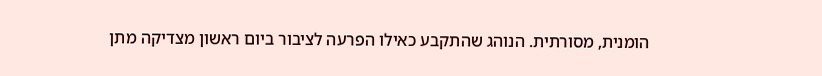הומנית, מסורתית. הנוהג שהתקבע כאילו הפרעה לציבור ביום ראשון מצדיקה מתן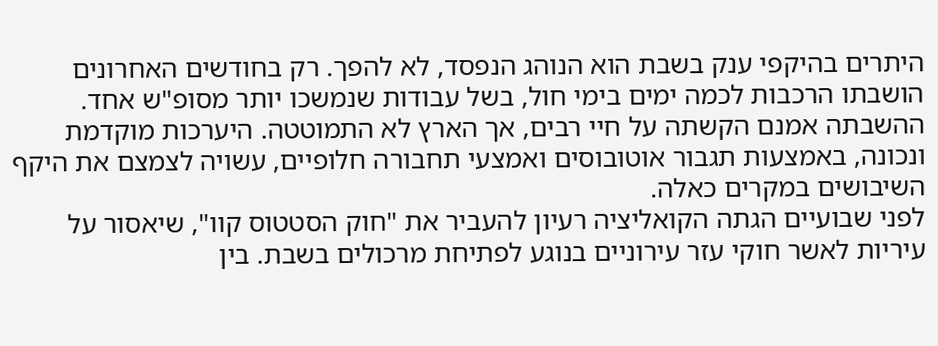היתרים בהיקפי ענק בשבת הוא הנוהג הנפסד, לא להפך. רק בחודשים האחרונים הושבתו הרכבות לכמה ימים בימי חול, בשל עבודות שנמשכו יותר מסופ"ש אחד. ההשבתה אמנם הקשתה על חיי רבים, אך הארץ לא התמוטטה. היערכות מוקדמת ונכונה, באמצעות תגבור אוטובוסים ואמצעי תחבורה חלופיים, עשויה לצמצם את היקף השיבושים במקרים כאלה.
לפני שבועיים הגתה הקואליציה רעיון להעביר את "חוק הסטטוס קוו", שיאסור על עיריות לאשר חוקי עזר עירוניים בנוגע לפתיחת מרכולים בשבת. בין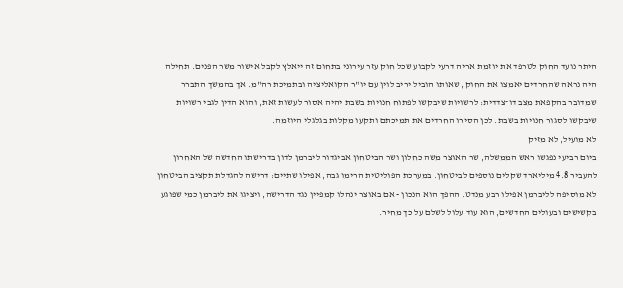היתר נועד החוק לטרפד את יוזמת אריה דרעי לקבוע שכל חוק עזר עירוני בתחום זה ייאלץ לקבל אישור משר הפנים. תחילה היה נראה שהחרדים יאמצו את החוק, שאותו הוביל יריב לוין עם יו"ר הקואליציה ובתמיכת רה"מ. אך בהמשך התברר שמדובר בהקפאת מצב דו־צדדית: לרשויות שיבקשו לפתוח חנויות בשבת יהיה אסור לעשות זאת, והוא הדין לגבי רשויות שיבקשו לסגור חנויות בשבת. לכן הסירו החרדים את תמיכתם ותקעו מקלות בגלגלי היוזמה.
לא מועיל, לא מזיק
ביום רביעי נפגשו ראש הממשלה, שר האוצר משה כחלון ושר הביטחון אביגדור ליברמן לדון בדרישתו החדשה של האחרון להעביר 4.8 מיליארד שקלים נוספים לביטחון. במערכת הפוליטית הרימו גבה, אפילו שתיים: דרישה להגדלת תקציב הביטחון לא מוסיפה לליברמן אפילו רבע מנדט. ההפך הוא הנכון - אם באוצר ינהלו קמפיין נגד הדרישה, ויציגו את ליברמן כמי שפוגע בקשישים ובעולים החדשים, הוא עוד עלול לשלם על כך מחיר.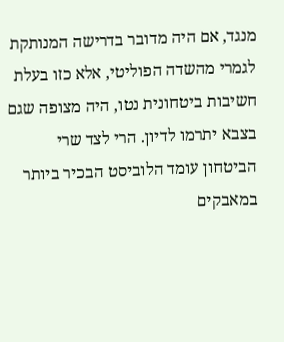מנגד, אם היה מדובר בדרישה המנותקת לגמרי מהשדה הפוליטי, אלא כזו בעלת חשיבות ביטחונית נטו, היה מצופה שגם בצבא יתרמו לדיון. הרי לצד שרי הביטחון עומד הלוביסט הבכיר ביותר במאבקים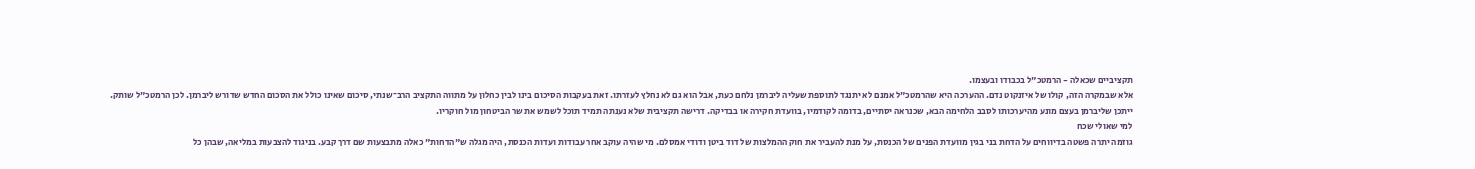תקציביים שכאלה - הרמטכ"ל בכבודו ובעצמו.
אלא שבמקרה הזה, קולו של איזנקוט נדם. ההערכה היא שהרמטכ"ל אמנם לא יתנגד לתוספת שעליה ליברמן נלחם כעת, אבל הוא גם לא נחלץ לעזרתו. זאת בעקבות הסיכום בינו לבין כחלון על מתווה התקציב הרב־שנתי, סיכום שאינו כולל את הסכום החדש שדורש ליברמן. לכן הרמטכ"ל שותק.
ייתכן שליברמן בעצם מונע מהיערכותו לסבב הלחימה הבא, שכנראה יסתיים, בדומה לקודמיו, בוועדת חקירה או בבדיקה. דרישה תקציבית שלא נענתה תמיד תוכל לשמש את שר הביטחון מול חוקריו.
למי שאולי שכח
גוזמה יתרה פשטה בדיווחים על הדחת בני בגין מוועדת הפנים של הכנסת, על מנת להעביר את חוק ההמלצות של דוד ביטן ודודי אמסלם. מי שהיה עוקב אחר עבודות ועדות הכנסת, היה מגלה ש"הדחות" כאלה מתבצעות שם דרך קבע. בניגוד להצבעות במליאה, שבהן כל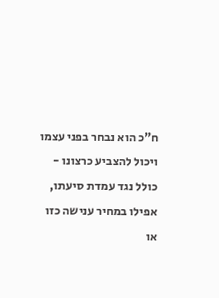ח"כ הוא נבחר בפני עצמו ויכול להצביע כרצונו - כולל נגד עמדת סיעתו, אפילו במחיר ענישה כזו או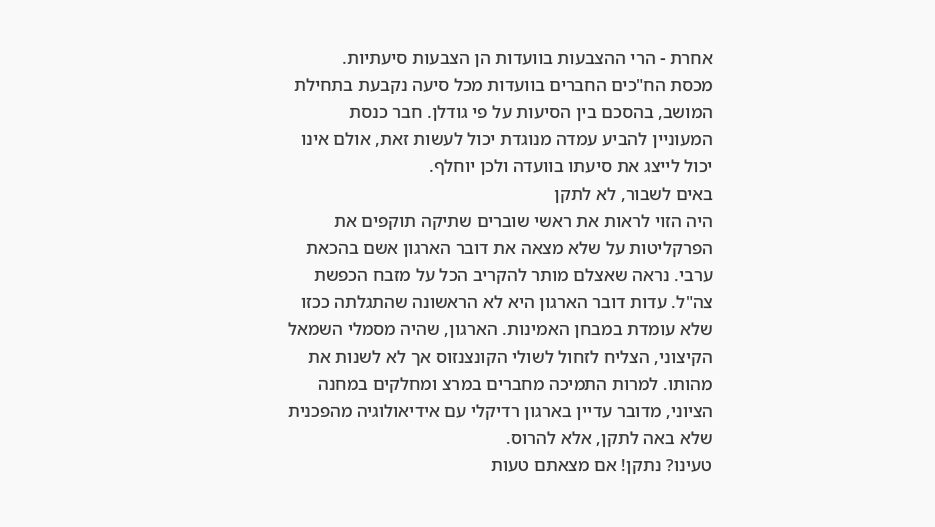אחרת - הרי ההצבעות בוועדות הן הצבעות סיעתיות.
מכסת הח"כים החברים בוועדות מכל סיעה נקבעת בתחילת המושב, בהסכם בין הסיעות על פי גודלן. חבר כנסת המעוניין להביע עמדה מנוגדת יכול לעשות זאת, אולם אינו יכול לייצג את סיעתו בוועדה ולכן יוחלף.
באים לשבור, לא לתקן
היה הזוי לראות את ראשי שוברים שתיקה תוקפים את הפרקליטות על שלא מצאה את דובר הארגון אשם בהכאת ערבי. נראה שאצלם מותר להקריב הכל על מזבח הכפשת צה"ל. עדות דובר הארגון היא לא הראשונה שהתגלתה ככזו שלא עומדת במבחן האמינות. הארגון, שהיה מסמלי השמאל הקיצוני, הצליח לזחול לשולי הקונצנזוס אך לא לשנות את מהותו. למרות התמיכה מחברים במרצ ומחלקים במחנה הציוני, מדובר עדיין בארגון רדיקלי עם אידיאולוגיה מהפכנית שלא באה לתקן, אלא להרוס.
טעינו? נתקן! אם מצאתם טעות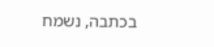בכתבה, נשמח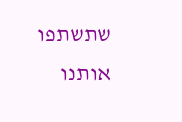שתשתפו אותנו